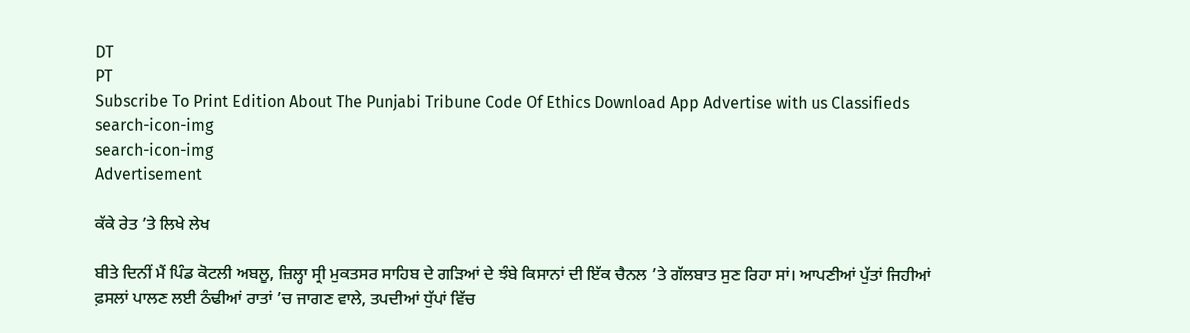DT
PT
Subscribe To Print Edition About The Punjabi Tribune Code Of Ethics Download App Advertise with us Classifieds
search-icon-img
search-icon-img
Advertisement

ਕੱਕੇ ਰੇਤ ’ਤੇ ਲਿਖੇ ਲੇਖ

ਬੀਤੇ ਦਿਨੀਂ ਮੈਂ ਪਿੰਡ ਕੋਟਲੀ ਅਬਲੂ, ਜ਼ਿਲ੍ਹਾ ਸ੍ਰੀ ਮੁਕਤਸਰ ਸਾਹਿਬ ਦੇ ਗੜਿਆਂ ਦੇ ਝੰਬੇ ਕਿਸਾਨਾਂ ਦੀ ਇੱਕ ਚੈਨਲ ’ਤੇ ਗੱਲਬਾਤ ਸੁਣ ਰਿਹਾ ਸਾਂ। ਆਪਣੀਆਂ ਪੁੱਤਾਂ ਜਿਹੀਆਂ ਫ਼ਸਲਾਂ ਪਾਲਣ ਲਈ ਠੰਢੀਆਂ ਰਾਤਾਂ ’ਚ ਜਾਗਣ ਵਾਲੇ, ਤਪਦੀਆਂ ਧੁੱਪਾਂ ਵਿੱਚ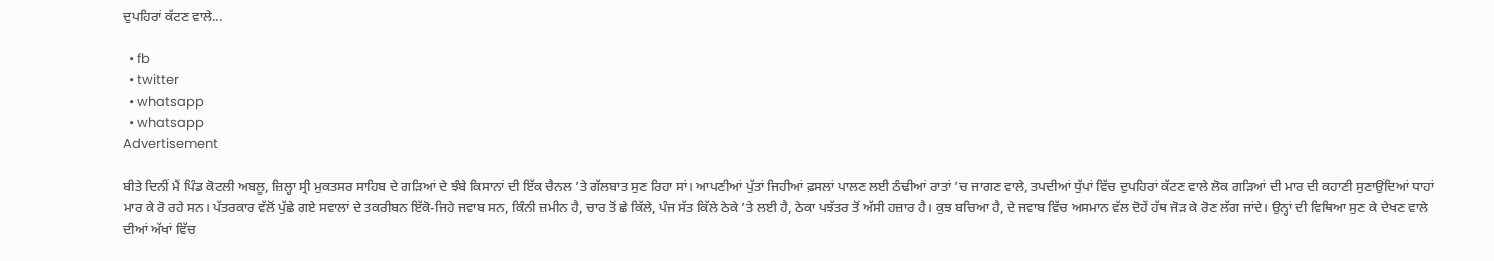ਦੁਪਹਿਰਾਂ ਕੱਟਣ ਵਾਲੇ...

  • fb
  • twitter
  • whatsapp
  • whatsapp
Advertisement

ਬੀਤੇ ਦਿਨੀਂ ਮੈਂ ਪਿੰਡ ਕੋਟਲੀ ਅਬਲੂ, ਜ਼ਿਲ੍ਹਾ ਸ੍ਰੀ ਮੁਕਤਸਰ ਸਾਹਿਬ ਦੇ ਗੜਿਆਂ ਦੇ ਝੰਬੇ ਕਿਸਾਨਾਂ ਦੀ ਇੱਕ ਚੈਨਲ ’ਤੇ ਗੱਲਬਾਤ ਸੁਣ ਰਿਹਾ ਸਾਂ। ਆਪਣੀਆਂ ਪੁੱਤਾਂ ਜਿਹੀਆਂ ਫ਼ਸਲਾਂ ਪਾਲਣ ਲਈ ਠੰਢੀਆਂ ਰਾਤਾਂ ’ਚ ਜਾਗਣ ਵਾਲੇ, ਤਪਦੀਆਂ ਧੁੱਪਾਂ ਵਿੱਚ ਦੁਪਹਿਰਾਂ ਕੱਟਣ ਵਾਲੇ ਲੋਕ ਗੜਿਆਂ ਦੀ ਮਾਰ ਦੀ ਕਹਾਣੀ ਸੁਣਾਉਂਦਿਆਂ ਧਾਹਾਂ ਮਾਰ ਕੇ ਰੋ ਰਹੇ ਸਨ। ਪੱਤਰਕਾਰ ਵੱਲੋਂ ਪੁੱਛੇ ਗਏ ਸਵਾਲਾਂ ਦੇ ਤਕਰੀਬਨ ਇੱਕੋ-ਜਿਹੇ ਜਵਾਬ ਸਨ, ਕਿੰਨੀ ਜ਼ਮੀਨ ਹੈ, ਚਾਰ ਤੋਂ ਛੇ ਕਿੱਲੇ, ਪੰਜ ਸੱਤ ਕਿੱਲੇ ਠੇਕੇ ’ਤੇ ਲਈ ਹੈ, ਠੇਕਾ ਪਝੱਤਰ ਤੋਂ ਅੱਸੀ ਹਜ਼ਾਰ ਹੈ। ਕੁਝ ਬਚਿਆ ਹੈ, ਦੇ ਜਵਾਬ ਵਿੱਚ ਅਸਮਾਨ ਵੱਲ ਦੋਹੇਂ ਹੱਥ ਜੋੜ ਕੇ ਰੋਣ ਲੱਗ ਜਾਂਦੇ। ਉਨ੍ਹਾਂ ਦੀ ਵਿਥਿਆ ਸੁਣ ਕੇ ਦੇਖਣ ਵਾਲੇ ਦੀਆਂ ਅੱਖਾਂ ਵਿੱਚ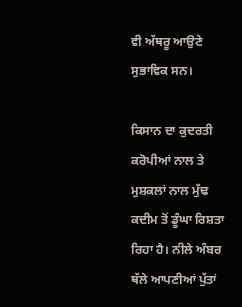ਵੀ ਅੱਥਰੂ ਆਉਣੇ ਸੁਭਾਵਿਕ ਸਨ।

ਕਿਸਾਨ ਦਾ ਕੁਦਰਤੀ ਕਰੋਪੀਆਂ ਨਾਲ ਤੇ ਮੁਸ਼ਕਲਾਂ ਨਾਲ ਮੁੱਢ ਕਦੀਮ ਤੋਂ ਡੂੰਘਾ ਰਿਸ਼ਤਾ ਰਿਹਾ ਹੈ। ਨੀਲੇ ਅੰਬਰ ਥੱਲੇ ਆਪਣੀਆਂ ਪੁੱਤਾਂ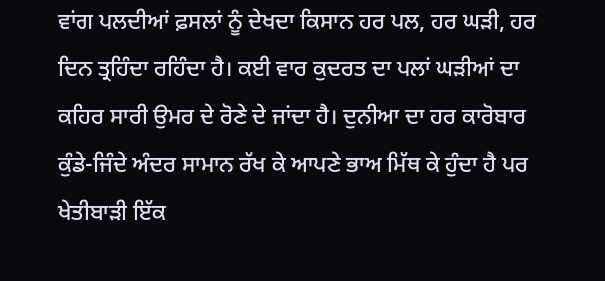ਵਾਂਗ ਪਲਦੀਆਂ ਫ਼ਸਲਾਂ ਨੂੰ ਦੇਖਦਾ ਕਿਸਾਨ ਹਰ ਪਲ, ਹਰ ਘੜੀ, ਹਰ ਦਿਨ ਤ੍ਰਹਿੰਦਾ ਰਹਿੰਦਾ ਹੈ। ਕਈ ਵਾਰ ਕੁਦਰਤ ਦਾ ਪਲਾਂ ਘੜੀਆਂ ਦਾ ਕਹਿਰ ਸਾਰੀ ਉਮਰ ਦੇ ਰੋਣੇ ਦੇ ਜਾਂਦਾ ਹੈ। ਦੁਨੀਆ ਦਾ ਹਰ ਕਾਰੋਬਾਰ ਕੁੰਡੇ-ਜਿੰਦੇ ਅੰਦਰ ਸਾਮਾਨ ਰੱਖ ਕੇ ਆਪਣੇ ਭਾਅ ਮਿੱਥ ਕੇ ਹੁੰਦਾ ਹੈ ਪਰ ਖੇਤੀਬਾੜੀ ਇੱਕ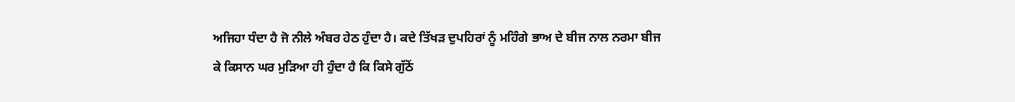ਅਜਿਹਾ ਧੰਦਾ ਹੈ ਜੋ ਨੀਲੇ ਅੰਬਰ ਹੇਠ ਹੁੰਦਾ ਹੈ। ਕਦੇ ਤਿੱਖੜ ਦੁਪਹਿਰਾਂ ਨੂੰ ਮਹਿੰਗੇ ਭਾਅ ਦੇ ਬੀਜ ਨਾਲ ਨਰਮਾ ਬੀਜ ਕੇ ਕਿਸਾਨ ਘਰ ਮੁੜਿਆ ਹੀ ਹੁੰਦਾ ਹੈ ਕਿ ਕਿਸੇ ਗੁੱਠੋਂ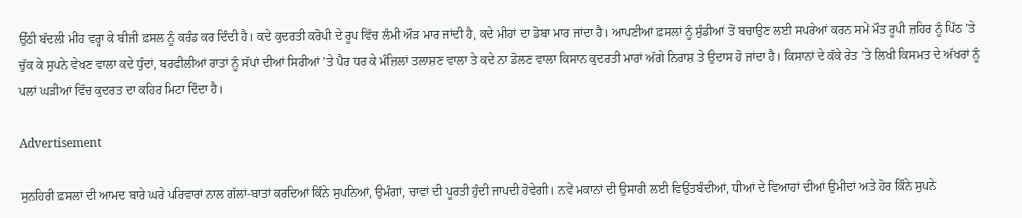ਉੱਠੀ ਬੱਦਲੀ ਮੀਂਹ ਵਰ੍ਹਾ ਕੇ ਬੀਜੀ ਫ਼ਸਲ ਨੂੰ ਕਰੰਡ ਕਰ ਦਿੰਦੀ ਹੈ। ਕਦੇ ਕੁਦਰਤੀ ਕਰੋਪੀ ਦੇ ਰੂਪ ਵਿੱਚ ਲੰਮੀ ਔੜ ਮਾਰ ਜਾਂਦੀ ਹੈ, ਕਦੇ ਮੀਹਾਂ ਦਾ ਡੋਬਾ ਮਾਰ ਜਾਂਦਾ ਹੈ। ਆਪਣੀਆਂ ਫ਼ਸਲਾਂ ਨੂੰ ਸੁੰਡੀਆਂ ਤੋਂ ਬਚਾਉਣ ਲਈ ਸਪਰੇਆਂ ਕਰਨ ਸਮੇਂ ਮੌਤ ਰੂਪੀ ਜ਼ਹਿਰ ਨੂੰ ਪਿੱਠ ’ਤੇ ਚੁੱਕ ਕੇ ਸੁਪਨੇ ਵੇਖਣ ਵਾਲਾ ਕਦੇ ਧੁੰਦਾਂ, ਬਰਫੀਲੀਆਂ ਰਾਤਾਂ ਨੂੰ ਸੱਪਾਂ ਦੀਆਂ ਸਿਰੀਆਂ ’ਤੇ ਪੈਰ ਧਰ ਕੇ ਮੰਜ਼ਿਲਾਂ ਤਲਾਸ਼ਣ ਵਾਲਾ ਤੇ ਕਦੇ ਨਾ ਡੋਲਣ ਵਾਲਾ ਕਿਸਾਨ ਕੁਦਰਤੀ ਮਾਰਾਂ ਅੱਗੇ ਨਿਰਾਸ਼ ਤੇ ਉਦਾਸ ਹੋ ਜਾਂਦਾ ਹੈ। ਕਿਸਾਨਾਂ ਦੇ ਕੱਕੇ ਰੇਤ ’ਤੇ ਲਿਖੀ ਕਿਸਮਤ ਦੇ ਅੱਖਰਾਂ ਨੂੰ ਪਲਾਂ ਘੜੀਆਂ ਵਿੱਚ ਕੁਦਰਤ ਦਾ ਕਹਿਰ ਮਿਟਾ ਦਿੰਦਾ ਹੈ।

Advertisement

ਸੁਨਹਿਰੀ ਫ਼ਸਲਾਂ ਦੀ ਆਮਦ ਬਾਰੇ ਘਰੇ ਪਰਿਵਾਰਾਂ ਨਾਲ ਗੱਲਾਂ-ਬਾਤਾਂ ਕਰਦਿਆਂ ਕਿੰਨੇ ਸੁਪਨਿਆਂ, ਉਮੰਗਾਂ, ਚਾਵਾਂ ਦੀ ਪੂਰਤੀ ਹੁੰਦੀ ਜਾਪਦੀ ਹੋਵੇਗੀ। ਨਵੇਂ ਮਕਾਨਾਂ ਦੀ ਉਸਾਰੀ ਲਈ ਵਿਉਂਤਬੰਦੀਆਂ, ਧੀਆਂ ਦੇ ਵਿਆਹਾਂ ਦੀਆਂ ਉਮੀਦਾਂ ਅਤੇ ਹੋਰ ਕਿੰਨੇ ਸੁਪਨੇ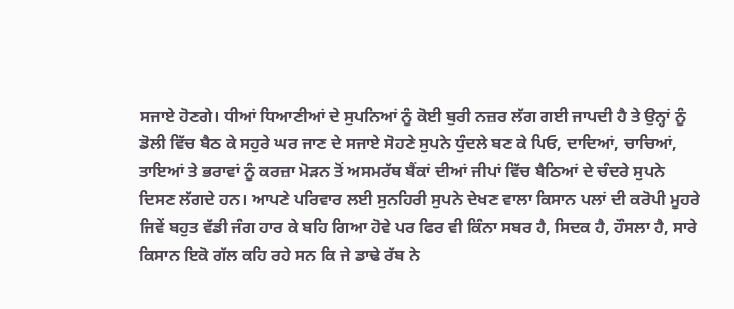ਸਜਾਏ ਹੋਣਗੇ। ਧੀਆਂ ਧਿਆਣੀਆਂ ਦੇ ਸੁਪਨਿਆਂ ਨੂੰ ਕੋਈ ਬੁਰੀ ਨਜ਼ਰ ਲੱਗ ਗਈ ਜਾਪਦੀ ਹੈ ਤੇ ਉਨ੍ਹਾਂ ਨੂੰ ਡੋਲੀ ਵਿੱਚ ਬੈਠ ਕੇ ਸਹੁਰੇ ਘਰ ਜਾਣ ਦੇ ਸਜਾਏ ਸੋਹਣੇ ਸੁਪਨੇ ਧੁੰਦਲੇ ਬਣ ਕੇ ਪਿਓ, ਦਾਦਿਆਂ, ਚਾਚਿਆਂ, ਤਾਇਆਂ ਤੇ ਭਰਾਵਾਂ ਨੂੰ ਕਰਜ਼ਾ ਮੋੜਨ ਤੋਂ ਅਸਮਰੱਥ ਬੈਂਕਾਂ ਦੀਆਂ ਜੀਪਾਂ ਵਿੱਚ ਬੈਠਿਆਂ ਦੇ ਚੰਦਰੇ ਸੁਪਨੇ ਦਿਸਣ ਲੱਗਦੇ ਹਨ। ਆਪਣੇ ਪਰਿਵਾਰ ਲਈ ਸੁਨਹਿਰੀ ਸੁਪਨੇ ਦੇਖਣ ਵਾਲਾ ਕਿਸਾਨ ਪਲਾਂ ਦੀ ਕਰੋਪੀ ਮੂਹਰੇ ਜਿਵੇਂ ਬਹੁਤ ਵੱਡੀ ਜੰਗ ਹਾਰ ਕੇ ਬਹਿ ਗਿਆ ਹੋਵੇ ਪਰ ਫਿਰ ਵੀ ਕਿੰਨਾ ਸਬਰ ਹੈ, ਸਿਦਕ ਹੈ, ਹੌਸਲਾ ਹੈ, ਸਾਰੇ ਕਿਸਾਨ ਇਕੋ ਗੱਲ ਕਹਿ ਰਹੇ ਸਨ ਕਿ ਜੇ ਡਾਢੇ ਰੱਬ ਨੇ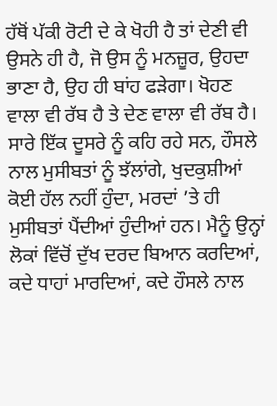ਹੱਥੋਂ ਪੱਕੀ ਰੋਟੀ ਦੇ ਕੇ ਖੋਹੀ ਹੈ ਤਾਂ ਦੇਣੀ ਵੀ ਉਸਨੇ ਹੀ ਹੈ, ਜੋ ਉਸ ਨੂੰ ਮਨਜ਼ੂਰ, ਉਹਦਾ ਭਾਣਾ ਹੈ, ਉਹ ਹੀ ਬਾਂਹ ਫੜੇਗਾ। ਖੋਹਣ ਵਾਲਾ ਵੀ ਰੱਬ ਹੈ ਤੇ ਦੇਣ ਵਾਲਾ ਵੀ ਰੱਬ ਹੈ। ਸਾਰੇ ਇੱਕ ਦੂਸਰੇ ਨੂੰ ਕਹਿ ਰਹੇ ਸਨ, ਹੌਸਲੇ ਨਾਲ ਮੁਸੀਬਤਾਂ ਨੂੰ ਝੱਲਾਂਗੇ, ਖੁਦਕੁਸ਼ੀਆਂ ਕੋਈ ਹੱਲ ਨਹੀਂ ਹੁੰਦਾ, ਮਰਦਾਂ ’ਤੇ ਹੀ ਮੁਸੀਬਤਾਂ ਪੈਂਦੀਆਂ ਹੁੰਦੀਆਂ ਹਨ। ਮੈਨੂੰ ਉਨ੍ਹਾਂ ਲੋਕਾਂ ਵਿੱਚੋਂ ਦੁੱਖ ਦਰਦ ਬਿਆਨ ਕਰਦਿਆਂ, ਕਦੇ ਧਾਹਾਂ ਮਾਰਦਿਆਂ, ਕਦੇ ਹੌਸਲੇ ਨਾਲ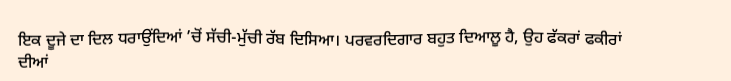ਇਕ ਦੂਜੇ ਦਾ ਦਿਲ ਧਰਾਉਂਦਿਆਂ ’ਚੋਂ ਸੱਚੀ-ਮੁੱਚੀ ਰੱਬ ਦਿਸਿਆ। ਪਰਵਰਦਿਗਾਰ ਬਹੁਤ ਦਿਆਲੂ ਹੈ, ਉਹ ਫੱਕਰਾਂ ਫਕੀਰਾਂ ਦੀਆਂ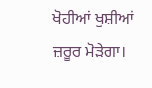ਖੋਹੀਆਂ ਖੁਸ਼ੀਆਂ ਜ਼ਰੂਰ ਮੋੜੇਗਾ।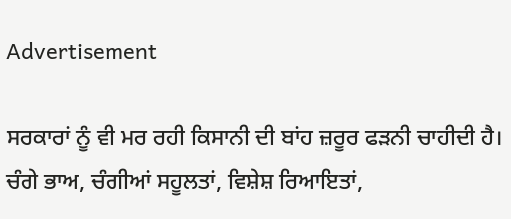Advertisement

ਸਰਕਾਰਾਂ ਨੂੰ ਵੀ ਮਰ ਰਹੀ ਕਿਸਾਨੀ ਦੀ ਬਾਂਹ ਜ਼ਰੂਰ ਫੜਨੀ ਚਾਹੀਦੀ ਹੈ। ਚੰਗੇ ਭਾਅ, ਚੰਗੀਆਂ ਸਹੂਲਤਾਂ, ਵਿਸ਼ੇਸ਼ ਰਿਆਇਤਾਂ,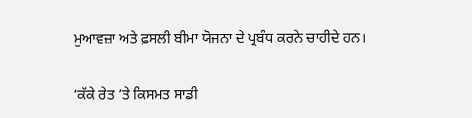ਮੁਆਵਜ਼ਾ ਅਤੇ ਫ਼ਸਲੀ ਬੀਮਾ ਯੋਜਨਾ ਦੇ ਪ੍ਰਬੰਧ ਕਰਨੇ ਚਾਹੀਦੇ ਹਨ।

‘ਕੱਕੇ ਰੇਤ ’ਤੇ ਕਿਸਮਤ ਸਾਡੀ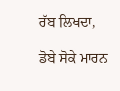ਰੱਬ ਲਿਖਦਾ,

ਡੋਬੇ ਸੋਕੇ ਮਾਰਨ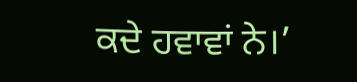ਕਦੇ ਹਵਾਵਾਂ ਨੇ।’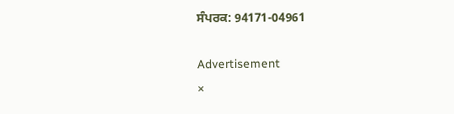ਸੰਪਰਕ: 94171-04961

Advertisement
×